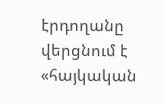էրդողանը վերցնում է «հայկական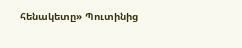հենակետը» Պուտինից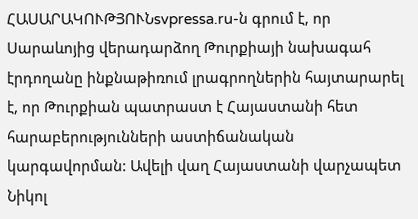ՀԱՍԱՐԱԿՈՒԹՅՈՒՆsvpressa.ru-ն գրում է, որ Սարաևոյից վերադարձող Թուրքիայի նախագահ էրդողանը ինքնաթիռում լրագրողներին հայտարարել է, որ Թուրքիան պատրաստ է Հայաստանի հետ հարաբերությունների աստիճանական կարգավորման: Ավելի վաղ Հայաստանի վարչապետ Նիկոլ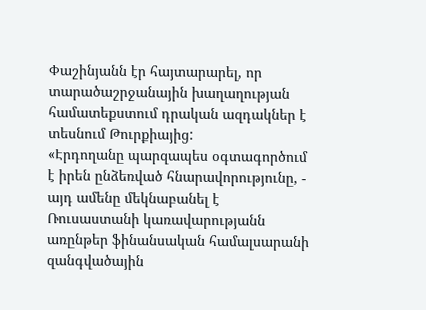Փաշինյանն էր հայտարարել, որ տարածաշրջանային խաղաղության համատեքստում դրական ազդակներ է տեսնում Թուրքիայից:
«Էրդողանը պարզապես օգտագործում է իրեն ընձեռված հնարավորությունը, - այդ ամենը մեկնաբանել է Ռուսաստանի կառավարությանն առընթեր ֆինանսական համալսարանի զանգվածային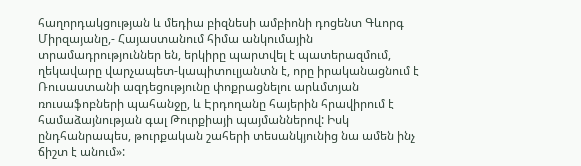հաղորդակցության և մեդիա բիզնեսի ամբիոնի դոցենտ Գևորգ Միրզայանը,- Հայաստանում հիմա անկումային տրամադրություններ են, երկիրը պարտվել է պատերազմում, ղեկավարը վարչապետ-կապիտուլյանտն է, որը իրականացնում է Ռուսաստանի ազդեցությունը փոքրացնելու արևմտյան ռուսաֆոբների պահանջը, և Էրդողանը հայերին հրավիրում է համաձայնության գալ Թուրքիայի պայմաններով: Իսկ ընդհանրապես, թուրքական շահերի տեսանկյունից նա ամեն ինչ ճիշտ է անում»: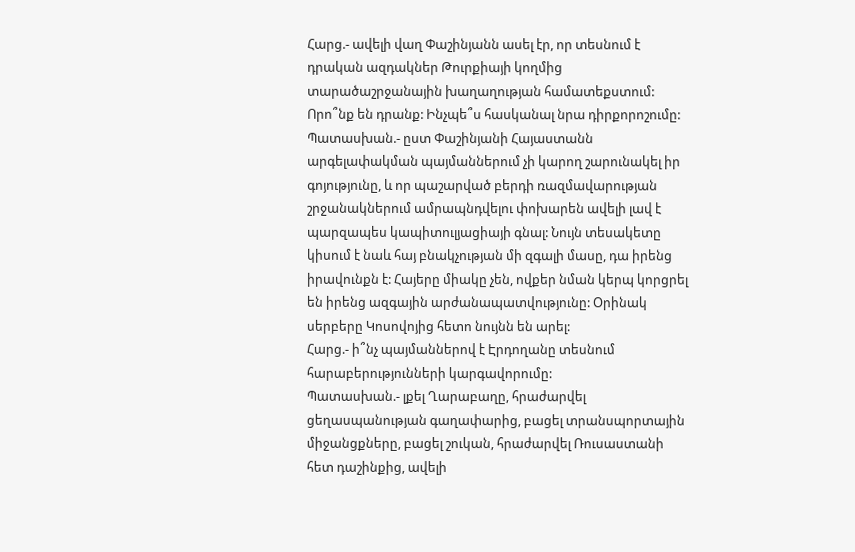Հարց.- ավելի վաղ Փաշինյանն ասել էր, որ տեսնում է դրական ազդակներ Թուրքիայի կողմից տարածաշրջանային խաղաղության համատեքստում: Որո՞նք են դրանք: Ինչպե՞ս հասկանալ նրա դիրքորոշումը:
Պատասխան.- ըստ Փաշինյանի Հայաստանն արգելափակման պայմաններում չի կարող շարունակել իր գոյությունը, և որ պաշարված բերդի ռազմավարության շրջանակներում ամրապնդվելու փոխարեն ավելի լավ է պարզապես կապիտուլյացիայի գնալ: Նույն տեսակետը կիսում է նաև հայ բնակչության մի զգալի մասը, դա իրենց իրավունքն է: Հայերը միակը չեն, ովքեր նման կերպ կորցրել են իրենց ազգային արժանապատվությունը: Օրինակ սերբերը Կոսովոյից հետո նույնն են արել:
Հարց.- ի՞նչ պայմաններով է Էրդողանը տեսնում հարաբերությունների կարգավորումը:
Պատասխան.- լքել Ղարաբաղը, հրաժարվել ցեղասպանության գաղափարից, բացել տրանսպորտային միջանցքները, բացել շուկան, հրաժարվել Ռուսաստանի հետ դաշինքից, ավելի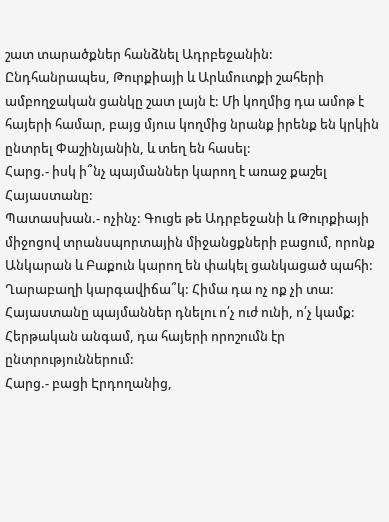շատ տարածքներ հանձնել Ադրբեջանին: Ընդհանրապես, Թուրքիայի և Արևմուտքի շահերի ամբողջական ցանկը շատ լայն է: Մի կողմից դա ամոթ է հայերի համար, բայց մյուս կողմից նրանք իրենք են կրկին ընտրել Փաշինյանին, և տեղ են հասել:
Հարց.- իսկ ի՞նչ պայմաններ կարող է առաջ քաշել Հայաստանը:
Պատասխան.- ոչինչ: Գուցե թե Ադրբեջանի և Թուրքիայի միջոցով տրանսպորտային միջանցքների բացում, որոնք Անկարան և Բաքուն կարող են փակել ցանկացած պահի: Ղարաբաղի կարգավիճա՞կ: Հիմա դա ոչ ոք չի տա: Հայաստանը պայմաններ դնելու ո՛չ ուժ ունի, ո՛չ կամք: Հերթական անգամ, դա հայերի որոշումն էր ընտրություններում:
Հարց.- բացի Էրդողանից,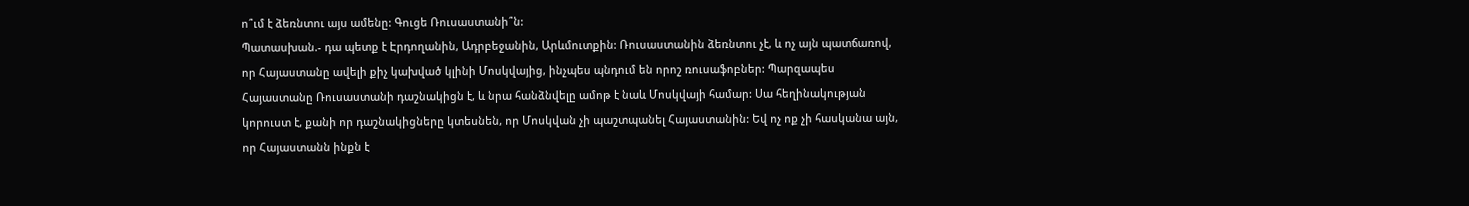ո՞ւմ է ձեռնտու այս ամենը: Գուցե Ռուսաստանի՞ն:
Պատասխան.- դա պետք է Էրդողանին, Ադրբեջանին, Արևմուտքին: Ռուսաստանին ձեռնտու չէ, և ոչ այն պատճառով, որ Հայաստանը ավելի քիչ կախված կլինի Մոսկվայից, ինչպես պնդում են որոշ ռուսաֆոբներ: Պարզապես Հայաստանը Ռուսաստանի դաշնակիցն է, և նրա հանձնվելը ամոթ է նաև Մոսկվայի համար: Սա հեղինակության կորուստ է, քանի որ դաշնակիցները կտեսնեն, որ Մոսկվան չի պաշտպանել Հայաստանին: Եվ ոչ ոք չի հասկանա այն, որ Հայաստանն ինքն է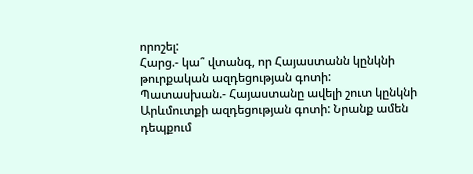որոշել:
Հարց.- կա՞ վտանգ, որ Հայաստանն կընկնի թուրքական ազդեցության գոտի:
Պատասխան.- Հայաստանը ավելի շուտ կընկնի Արևմուտքի ազդեցության գոտի: Նրանք ամեն դեպքում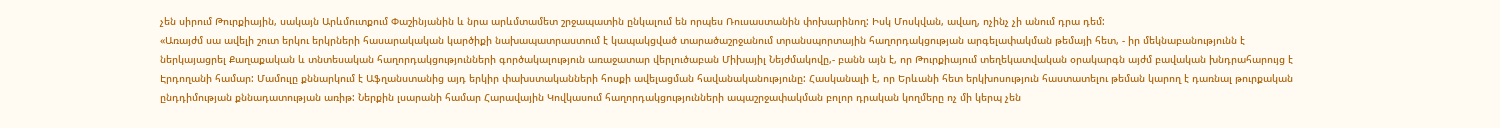չեն սիրում Թուրքիային, սակայն Արևմուտքում Փաշինյանին և նրա արևմտամետ շրջապատին ընկալում են որպես Ռուսաստանին փոխարինող: Իսկ Մոսկվան, ավաղ, ոչինչ չի անում դրա դեմ:
«Առայժմ սա ավելի շուտ երկու երկրների հասարակական կարծիքի նախապատրաստում է կապակցված տարածաշրջանում տրանսպորտային հաղորդակցության արգելափակման թեմայի հետ, - իր մեկնաբանությունն է ներկայացրել Քաղաքական և տնտեսական հաղորդակցությունների գործակալություն առաջատար վերլուծաբան Միխայիլ Նեյժմակովը,- բանն այն է, որ Թուրքիայում տեղեկատվական օրակարգն այժմ բավական խնդրահարույց է Էրդողանի համար: Մամուլը քննարկում է Աֆղանստանից այդ երկիր փախստականների հոսքի ավելացման հավանականությունը: Հասկանալի է, որ Երևանի հետ երկխոսություն հաստատելու թեման կարող է դառնալ թուրքական ընդդիմության քննադատության առիթ: Ներքին լսարանի համար Հարավային Կովկասում հաղորդակցությունների ապաշրջափակման բոլոր դրական կողմերը ոչ մի կերպ չեն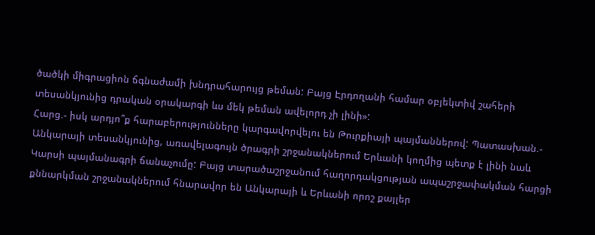ծածկի միգրացիոն ճգնաժամի խնդրահարույց թեման: Բայց Էրդողանի համար օբյեկտիվ շահերի տեսանկյունից դրական օրակարգի ևս մեկ թեման ավելորդ չի լինի»:
Հարց.- իսկ արդյո՞ք հարաբերությունները կարգավորվելու են Թուրքիայի պայմաններով: Պատասխան.- Անկարայի տեսանկյունից, առավելագույն ծրագրի շրջանակներում Երևանի կողմից պետք է լինի նաև Կարսի պայմանագրի ճանաչումը: Բայց տարածաշրջանում հաղորդակցության ապաշրջափակման հարցի քննարկման շրջանակներում հնարավոր են Անկարայի և Երևանի որոշ քայլեր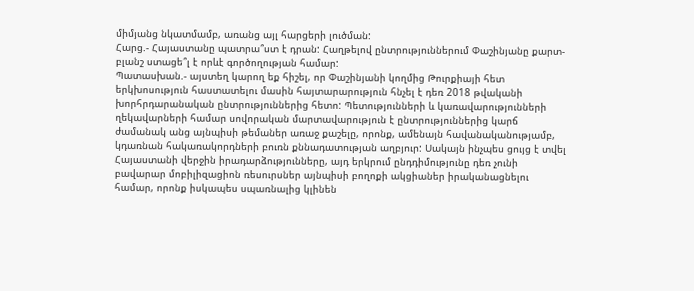միմյանց նկատմամբ, առանց այլ հարցերի լուծման:
Հարց.- Հայաստանը պատրա՞ստ է դրան: Հաղթելով ընտրություններում Փաշինյանը քարտ-բլանշ ստացե՞լ է որևէ գործողության համար:
Պատասխան.- այստեղ կարող եք հիշել, որ Փաշինյանի կողմից Թուրքիայի հետ երկխոսություն հաստատելու մասին հայտարարություն հնչել է դեռ 2018 թվականի խորհրդարանական ընտրություններից հետո: Պետությունների և կառավարությունների ղեկավարների համար սովորական մարտավարություն է ընտրություններից կարճ ժամանակ անց այնպիսի թեմաներ առաջ քաշելը, որոնք, ամենայն հավանականությամբ, կդառնան հակառակորդների բուռն քննադատության աղբյուր: Սակայն ինչպես ցույց է տվել Հայաստանի վերջին իրադարձությունները, այդ երկրում ընդդիմությունը դեռ չունի բավարար մոբիլիզացիոն ռեսուրսներ այնպիսի բողոքի ակցիաներ իրականացնելու համար, որոնք իսկապես սպառնալից կլինեն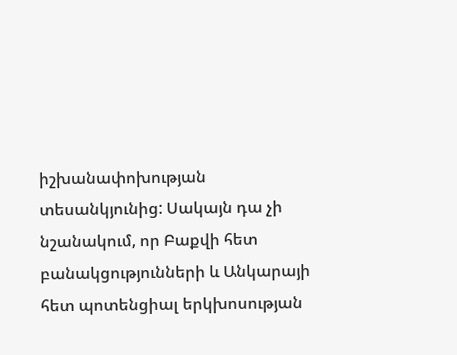իշխանափոխության տեսանկյունից: Սակայն դա չի նշանակում, որ Բաքվի հետ բանակցությունների և Անկարայի հետ պոտենցիալ երկխոսության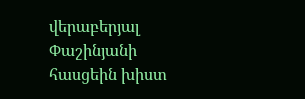վերաբերյալ Փաշինյանի հասցեին խիստ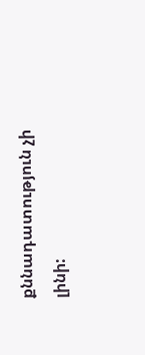քննադատություն չի լինի: